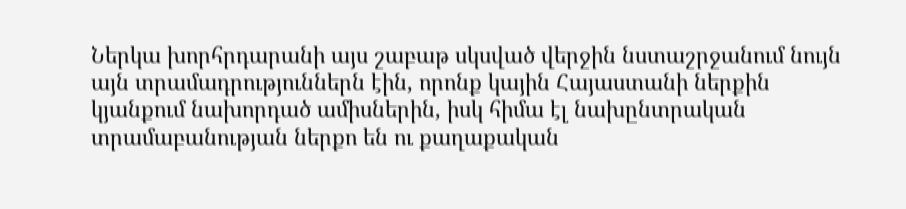Ներկա խորհրդարանի այս շաբաթ սկսված վերջին նստաշրջանում նույն այն տրամադրություններն էին, որոնք կային Հայաստանի ներքին կյանքում նախորդած ամիսներին, իսկ հիմա էլ նախընտրական տրամաբանության ներքո են ու քաղաքական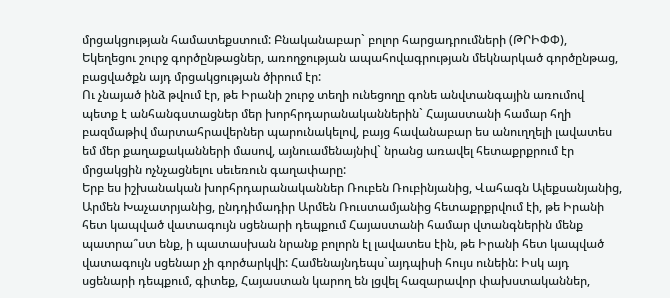մրցակցության համատեքստում: Բնականաբար` բոլոր հարցադրումների (ԹՐԻՓՓ), Եկեղեցու շուրջ գործընթացներ, առողջության ապահովագրության մեկնարկած գործընթաց, բացվածքն այդ մրցակցության ծիրում էր:
Ու չնայած ինձ թվում էր, թե Իրանի շուրջ տեղի ունեցողը գոնե անվտանգային առումով պետք է անհանգստացներ մեր խորհրդարանականներին` Հայաստանի համար հղի բազմաթիվ մարտահրավերներ պարունակելով, բայց հավանաբար ես անուղղելի լավատես եմ մեր քաղաքականների մասով, այնուամենայնիվ` նրանց առավել հետաքրքրում էր մրցակցին ոչնչացնելու սեւեռուն գաղափարը:
Երբ ես իշխանական խորհրդարանականներ Ռուբեն Ռուբինյանից, Վահագն Ալեքսանյանից, Արմեն Խաչատրյանից, ընդդիմադիր Արմեն Ռուստամյանից հետաքրքրվում էի, թե Իրանի հետ կապված վատագույն սցենարի դեպքում Հայաստանի համար վտանգներին մենք պատրա՞ստ ենք, ի պատասխան նրանք բոլորն էլ լավատես էին, թե Իրանի հետ կապված վատագույն սցենար չի գործարկվի: Համենայնդեպս`այդպիսի հույս ունեին: Իսկ այդ սցենարի դեպքում, գիտեք, Հայաստան կարող են լցվել հազարավոր փախստականներ,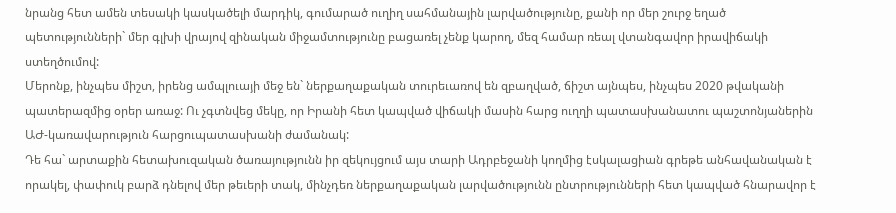նրանց հետ ամեն տեսակի կասկածելի մարդիկ, գումարած ուղիղ սահմանային լարվածությունը, քանի որ մեր շուրջ եղած պետությունների` մեր գլխի վրայով զինական միջամտությունը բացառել չենք կարող, մեզ համար ռեալ վտանգավոր իրավիճակի ստեղծումով:
Մերոնք, ինչպես միշտ, իրենց ամպլուայի մեջ են` ներքաղաքական տուրեւառով են զբաղված, ճիշտ այնպես, ինչպես 2020 թվականի պատերազմից օրեր առաջ: Ու չգտնվեց մեկը, որ Իրանի հետ կապված վիճակի մասին հարց ուղղի պատասխանատու պաշտոնյաներին ԱԺ-կառավարություն հարցուպատասխանի ժամանակ:
Դե հա` արտաքին հետախուզական ծառայությունն իր զեկույցում այս տարի Ադրբեջանի կողմից էսկալացիան գրեթե անհավանական է որակել, փափուկ բարձ դնելով մեր թեւերի տակ, մինչդեռ ներքաղաքական լարվածությունն ընտրությունների հետ կապված հնարավոր է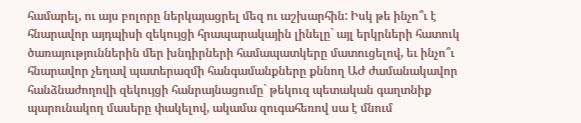համարել, ու այս բոլորը ներկայացրել մեզ ու աշխարհին: Իսկ թե ինչո՞ւ է հնարավոր այդպիսի զեկույցի հրապարակային լինելը` այլ երկրների հատուկ ծառայություններին մեր խնդիրների համապատկերը մատուցելով, եւ ինչո՞ւ հնարավոր չեղավ պատերազմի հանգամանքները քննող ԱԺ ժամանակավոր հանձնաժողովի զեկույցի հանրայնացումը` թեկուզ պետական գաղտնիք պարունակող մասերը փակելով, ակամա զուգահեռով սա է մնում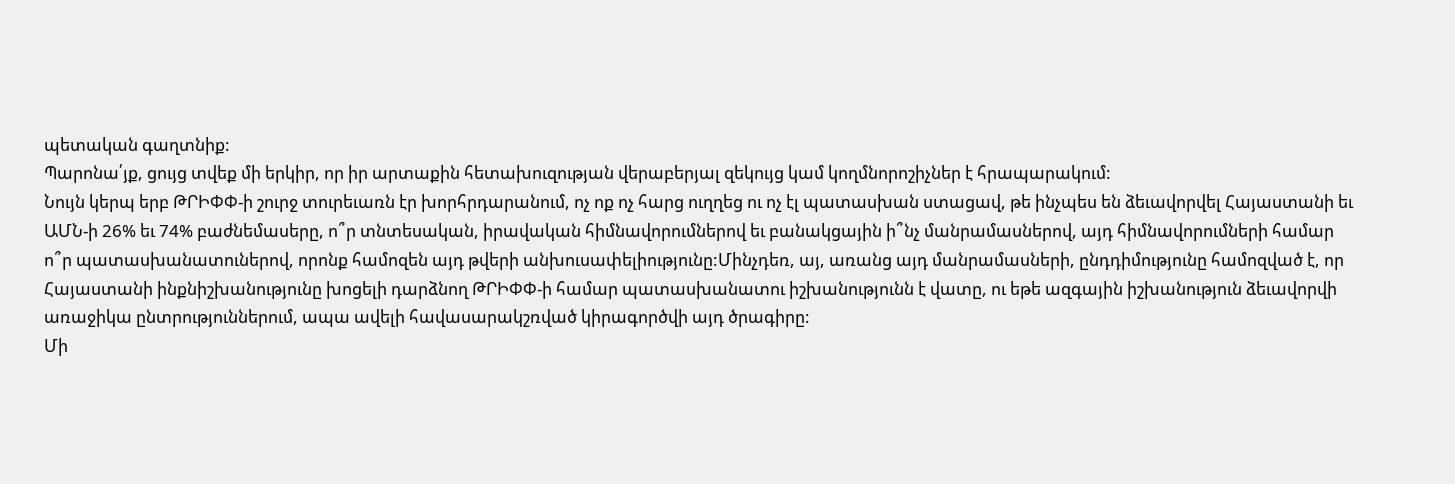պետական գաղտնիք:
Պարոնա՛յք, ցույց տվեք մի երկիր, որ իր արտաքին հետախուզության վերաբերյալ զեկույց կամ կողմնորոշիչներ է հրապարակում:
Նույն կերպ երբ ԹՐԻՓՓ-ի շուրջ տուրեւառն էր խորհրդարանում, ոչ ոք ոչ հարց ուղղեց ու ոչ էլ պատասխան ստացավ, թե ինչպես են ձեւավորվել Հայաստանի եւ ԱՄՆ-ի 26% եւ 74% բաժնեմասերը, ո՞ր տնտեսական, իրավական հիմնավորումներով եւ բանակցային ի՞նչ մանրամասներով, այդ հիմնավորումների համար ո՞ր պատասխանատուներով, որոնք համոզեն այդ թվերի անխուսափելիությունը:Մինչդեռ, այ, առանց այդ մանրամասների, ընդդիմությունը համոզված է, որ Հայաստանի ինքնիշխանությունը խոցելի դարձնող ԹՐԻՓՓ-ի համար պատասխանատու իշխանությունն է վատը, ու եթե ազգային իշխանություն ձեւավորվի առաջիկա ընտրություններում, ապա ավելի հավասարակշռված կիրագործվի այդ ծրագիրը:
Մի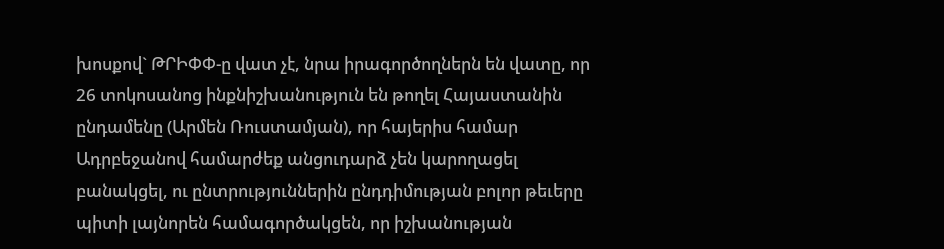խոսքով` ԹՐԻՓՓ-ը վատ չէ, նրա իրագործողներն են վատը, որ 26 տոկոսանոց ինքնիշխանություն են թողել Հայաստանին ընդամենը (Արմեն Ռուստամյան), որ հայերիս համար Ադրբեջանով համարժեք անցուդարձ չեն կարողացել բանակցել, ու ընտրություններին ընդդիմության բոլոր թեւերը պիտի լայնորեն համագործակցեն, որ իշխանության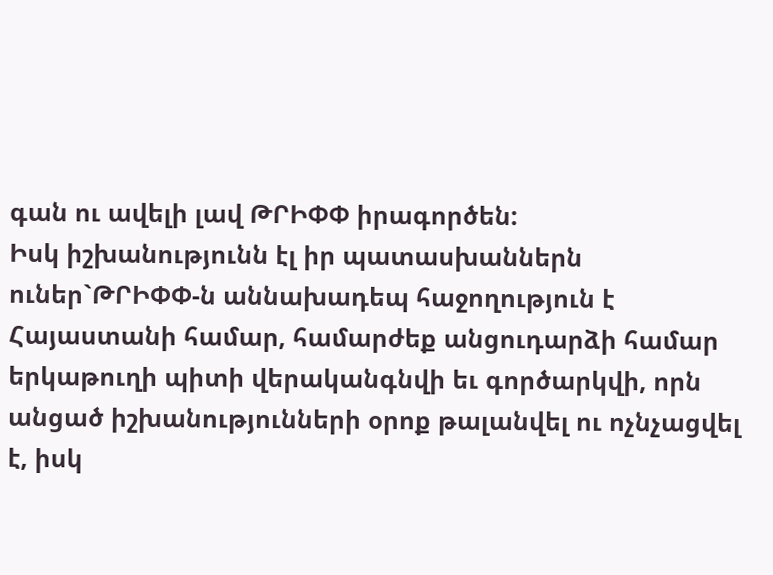գան ու ավելի լավ ԹՐԻՓՓ իրագործեն:
Իսկ իշխանությունն էլ իր պատասխաններն ուներ`ԹՐԻՓՓ-ն աննախադեպ հաջողություն է Հայաստանի համար, համարժեք անցուդարձի համար երկաթուղի պիտի վերականգնվի եւ գործարկվի, որն անցած իշխանությունների օրոք թալանվել ու ոչնչացվել է, իսկ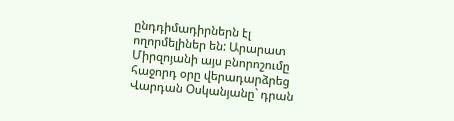ընդդիմադիրներն էլ ողորմելիներ են: Արարատ Միրզոյանի այս բնորոշումը հաջորդ օրը վերադարձրեց Վարդան Օսկանյանը` դրան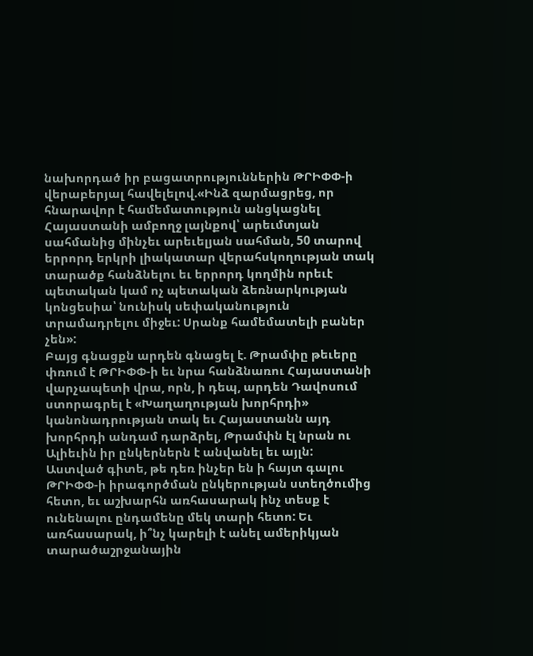նախորդած իր բացատրություններին ԹՐԻՓՓ-ի վերաբերյալ հավելելով.«Ինձ զարմացրեց, որ հնարավոր է համեմատություն անցկացնել Հայաստանի ամբողջ լայնքով՝ արեւմտյան սահմանից մինչեւ արեւելյան սահման, 50 տարով երրորդ երկրի լիակատար վերահսկողության տակ տարածք հանձնելու եւ երրորդ կողմին որեւէ պետական կամ ոչ պետական ձեռնարկության կոնցեսիա՝ նունիսկ սեփականություն տրամադրելու միջեւ: Սրանք համեմատելի բաներ չեն»:
Բայց գնացքն արդեն գնացել է. Թրամփը թեւերը փռում է ԹՐԻՓՓ-ի եւ նրա հանձնառու Հայաստանի վարչապետի վրա, որն, ի դեպ, արդեն Դավոսում ստորագրել է «Խաղաղության խորհրդի» կանոնադրության տակ եւ Հայաստանն այդ խորհրդի անդամ դարձրել, Թրամփն էլ նրան ու Ալիեւին իր ընկերներն է անվանել եւ այլն:
Աստված գիտե, թե դեռ ինչեր են ի հայտ գալու ԹՐԻՓՓ-ի իրագործման ընկերության ստեղծումից հետո, եւ աշխարհն առհասարակ ինչ տեսք է ունենալու ընդամենը մեկ տարի հետո: Եւ առհասարակ, ի՞նչ կարելի է անել ամերիկյան տարածաշրջանային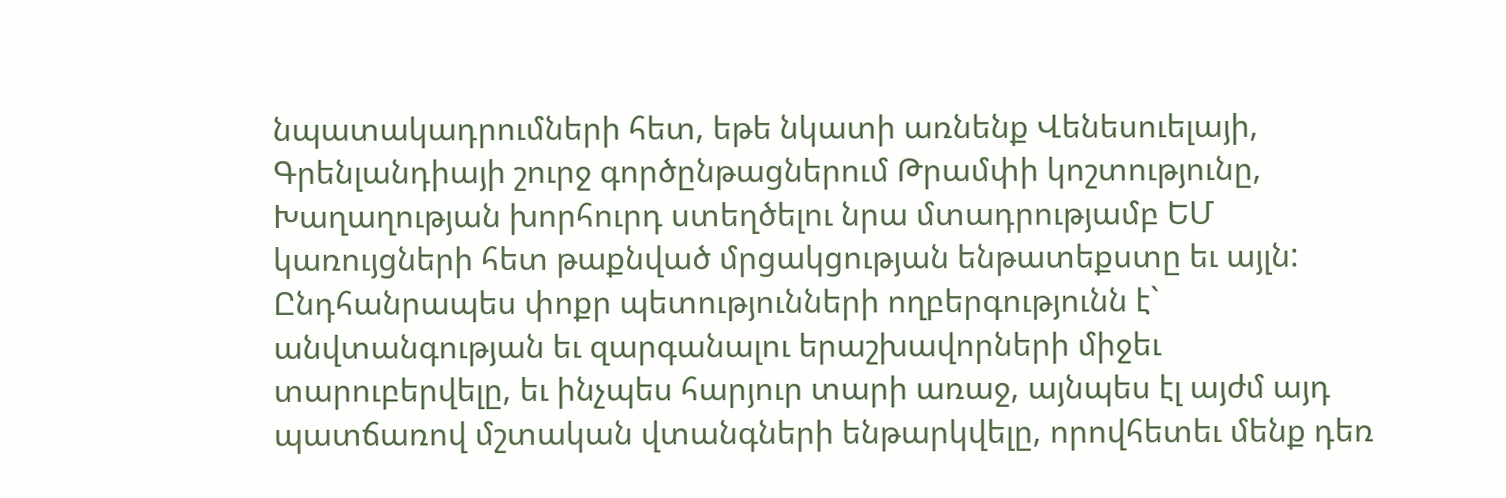նպատակադրումների հետ, եթե նկատի առնենք Վենեսուելայի, Գրենլանդիայի շուրջ գործընթացներում Թրամփի կոշտությունը, Խաղաղության խորհուրդ ստեղծելու նրա մտադրությամբ ԵՄ կառույցների հետ թաքնված մրցակցության ենթատեքստը եւ այլն:
Ընդհանրապես փոքր պետությունների ողբերգությունն է` անվտանգության եւ զարգանալու երաշխավորների միջեւ տարուբերվելը, եւ ինչպես հարյուր տարի առաջ, այնպես էլ այժմ այդ պատճառով մշտական վտանգների ենթարկվելը, որովհետեւ մենք դեռ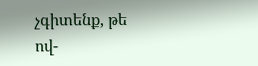չգիտենք, թե ով-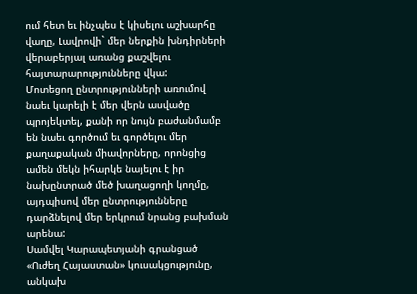ում հետ եւ ինչպես է կիսելու աշխարհը վաղը, Լավրովի` մեր ներքին խնդիրների վերաբերյալ առանց քաշվելու հայտարարությունները վկա:
Մոտեցող ընտրությունների առումով նաեւ կարելի է մեր վերն ասվածը պրոյեկտել, քանի որ նույն բաժանմամբ են նաեւ գործում եւ գործելու մեր քաղաքական միավորները, որոնցից ամեն մեկն իհարկե նայելու է իր նախընտրած մեծ խաղացողի կողմը, այդպիսով մեր ընտրությունները դարձնելով մեր երկրում նրանց բախման արենա:
Սամվել Կարապետյանի գրանցած «Ուժեղ Հայաստան» կուսակցությունը, անկախ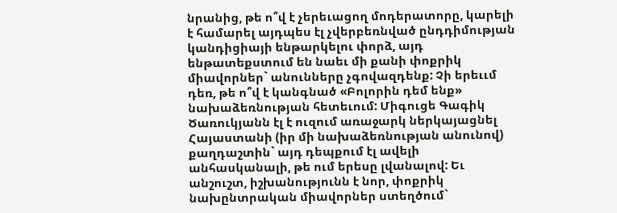նրանից, թե ո՞վ է չերեւացող մոդերատորը, կարելի է համարել այդպես էլ չվերբեռնված ընդդիմության կանդիցիայի ենթարկելու փորձ, այդ ենթատեքստում են նաեւ մի քանի փոքրիկ միավորներ` անունները չգովազդենք: Չի երեււմ դեռ, թե ո՞վ է կանգնած «Բոլորին դեմ ենք» նախաձեռնության հետեւում: Միգուցե Գագիկ Ծառուկյանն էլ է ուզում առաջարկ ներկայացնել Հայաստանի (իր մի նախաձեռնության անունով) քաղդաշտին` այդ դեպքում էլ ավելի անհասկանալի, թե ում երեսը լվանալով: Եւ անշուշտ, իշխանությունն է նոր, փոքրիկ նախընտրական միավորներ ստեղծում`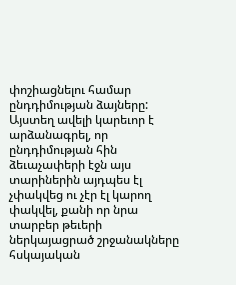փոշիացնելու համար ընդդիմության ձայները:
Այստեղ ավելի կարեւոր է արձանագրել, որ ընդդիմության հին ձեւաչափերի էջն այս տարիներին այդպես էլ չփակվեց ու չէր էլ կարող փակվել, քանի որ նրա տարբեր թեւերի ներկայացրած շրջանակները հսկայական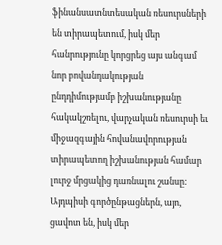ֆինանսատնտեսական ռեսուրսների են տիրապետում, իսկ մեր հանրությունը կորցրեց այս անգամ նոր բովանդակության ընդդիմությամբ իշխանությանը հակակշռելու, վարչական ռեսուրսի եւ միջազգային հովանավորության տիրապետող իշխանության համար լուրջ մրցակից դառնալու շանսը: Այդպիսի գործընթացներն, այո, ցավոտ են, իսկ մեր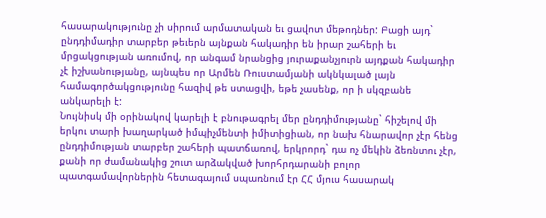հասարակությունը չի սիրում արմատական եւ ցավոտ մեթոդներ: Բացի այդ` ընդդիմադիր տարբեր թեւերն այնքան հակադիր են իրար շահերի եւ մրցակցության առումով, որ անգամ նրանցից յուրաքանչյուրն այդքան հակադիր չէ իշխանությանը, այնպես որ Արմեն Ռուստամյանի ակնկալած լայն համագործակցությունը հազիվ թե ստացվի, եթե չասենք, որ ի սկզբանե անկարելի է:
Նույնիսկ մի օրինակով կարելի է բնութագրել մեր ընդդիմությանը` հիշելով մի երկու տարի խաղարկած իմպիչմենտի իմիտիցիան, որ նախ հնարավոր չէր հենց ընդդիմության տարբեր շահերի պատճառով, երկրորդ` դա ոչ մեկին ձեռնտու չէր, քանի որ ժամանակից շուտ արձակված խորհրդարանի բոլոր պատգամավորներին հետագայում սպառնում էր ՀՀ մյուս հասարակ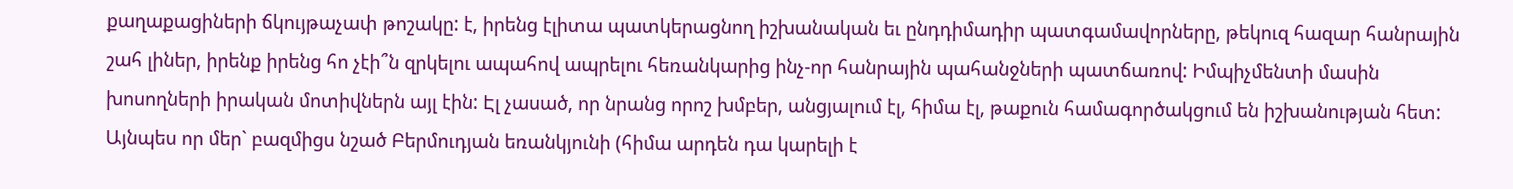քաղաքացիների ճկույթաչափ թոշակը: է, իրենց էլիտա պատկերացնող իշխանական եւ ընդդիմադիր պատգամավորները, թեկուզ հազար հանրային շահ լիներ, իրենք իրենց հո չէի՞ն զրկելու ապահով ապրելու հեռանկարից ինչ-որ հանրային պահանջների պատճառով: Իմպիչմենտի մասին խոսողների իրական մոտիվներն այլ էին: Էլ չասած, որ նրանց որոշ խմբեր, անցյալում էլ, հիմա էլ, թաքուն համագործակցում են իշխանության հետ: Այնպես որ մեր` բազմիցս նշած Բերմուդյան եռանկյունի (հիմա արդեն դա կարելի է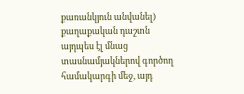քառանկյուն անվանել) քաղաքական դաշտն այդպես էլ մնաց տասնամյակներով գործող համակարգի մեջ, այդ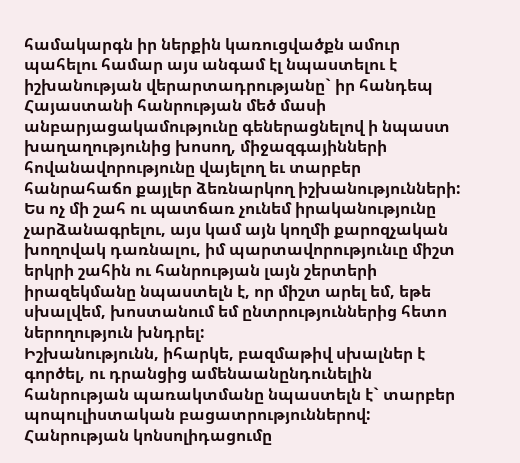համակարգն իր ներքին կառուցվածքն ամուր պահելու համար այս անգամ էլ նպաստելու է իշխանության վերարտադրությանը` իր հանդեպ Հայաստանի հանրության մեծ մասի անբարյացակամությունը գեներացնելով ի նպաստ խաղաղությունից խոսող, միջազգայինների հովանավորությունը վայելող եւ տարբեր հանրահաճո քայլեր ձեռնարկող իշխանությունների:
Ես ոչ մի շահ ու պատճառ չունեմ իրականությունը չարձանագրելու, այս կամ այն կողմի քարոզչական խողովակ դառնալու, իմ պարտավորությունւը միշտ երկրի շահին ու հանրության լայն շերտերի իրազեկմանը նպաստելն է, որ միշտ արել եմ, եթե սխալվեմ, խոստանում եմ ընտրություններից հետո ներողություն խնդրել:
Իշխանությունն, իհարկե, բազմաթիվ սխալներ է գործել, ու դրանցից ամենաանընդունելին հանրության պառակտմանը նպաստելն է` տարբեր պոպուլիստական բացատրություններով: Հանրության կոնսոլիդացումը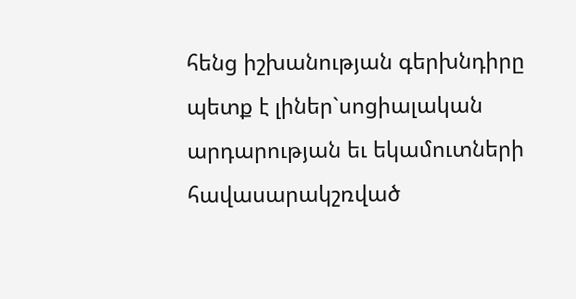հենց իշխանության գերխնդիրը պետք է լիներ`սոցիալական արդարության եւ եկամուտների հավասարակշռված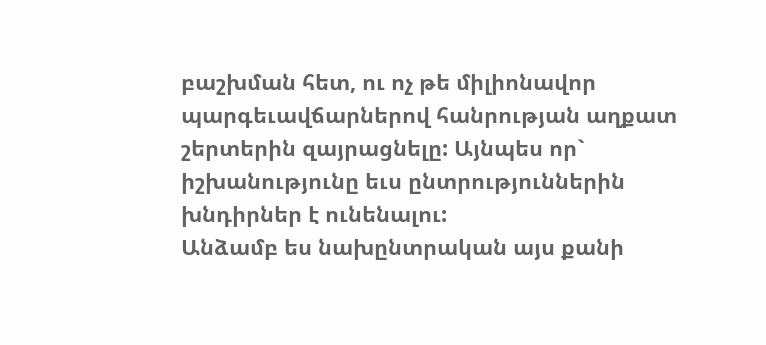բաշխման հետ, ու ոչ թե միլիոնավոր պարգեւավճարներով հանրության աղքատ շերտերին զայրացնելը: Այնպես որ` իշխանությունը եւս ընտրություններին խնդիրներ է ունենալու:
Անձամբ ես նախընտրական այս քանի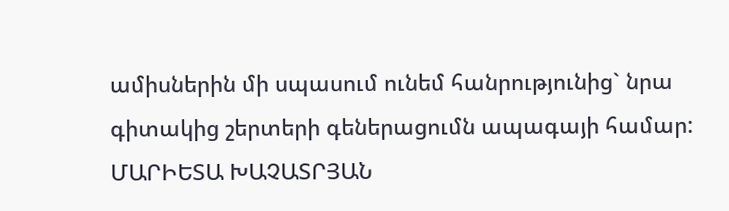ամիսներին մի սպասում ունեմ հանրությունից` նրա գիտակից շերտերի գեներացումն ապագայի համար:
ՄԱՐԻԵՏԱ ԽԱՉԱՏՐՅԱՆ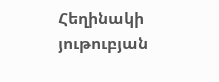Հեղինակի յութուբյան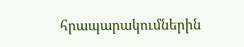հրապարակումներին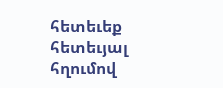հետեւեք հետեւյալ հղումով